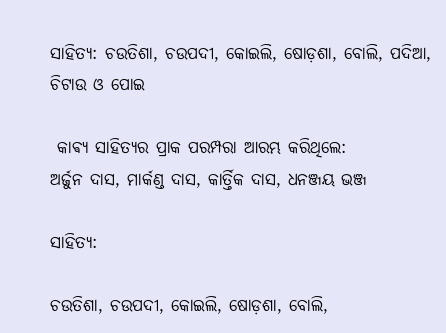ସାହିତ୍ୟ: ଚଉତିଶା, ଚଉପଦୀ, କୋଇଲି, ଷୋଡ଼ଶା, ବୋଲି, ପଦିଆ, ଚିଟାଉ ଓ ପୋଇ

 କାଵ୍ୟ ସାହିତ୍ୟର ପ୍ରାକ ପରମ୍ପରା ଆରମ୍ଭ କରିଥିଲେ:
ଅର୍ଜୁନ ଦାସ, ମାର୍କଣ୍ଡ ଦାସ, କାର୍ତ୍ତିକ ଦାସ, ଧନଞ୍ଜୟ ଭଞ୍ଜ

ସାହିତ୍ୟ:

ଚଉତିଶା, ଚଉପଦୀ, କୋଇଲି, ଷୋଡ଼ଶା, ବୋଲି,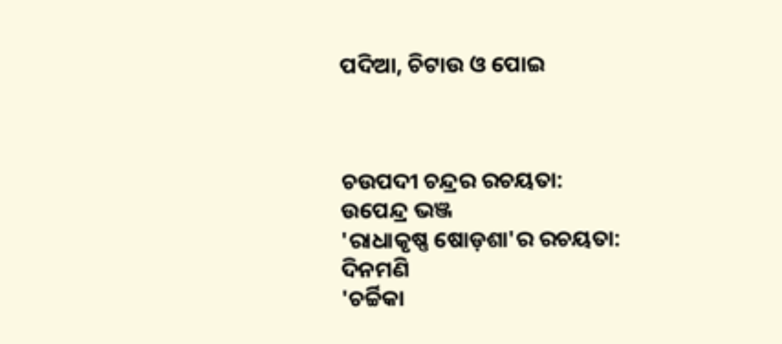ପଦିଆ, ଚିଟାଉ ଓ ପୋଇ



ଚଉପଦୀ ଚନ୍ଦ୍ରର ରଚୟତା:
ଉପେନ୍ଦ୍ର ଭଞ୍ଜ
'ରାଧାକୃଷ୍ଣ ଷୋଡ଼ଶା'ର ରଚୟତା:
ଦିନମଣି
'ଚର୍ଚ୍ଚିକା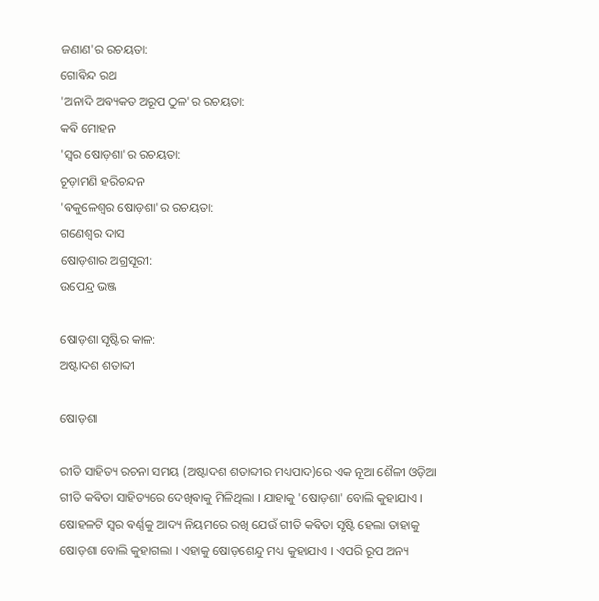ଜଣାଣ'ର ରଚୟତା:
ଗୋଵିନ୍ଦ ରଥ
'ଅନାଦି ଅଵ୍ୟକତ ଅରୂପ ଠୁଳ'ର ରଚୟତା:
କଵି ମୋହନ
'ସ୍ଵର ଷୋଡ଼ଶା'ର ରଚୟତା:
ଚୂଡ଼ାମଣି ହରିଚନ୍ଦନ
'ଵକୁଳେଶ୍ଵର ଷୋଡ଼ଶା'ର ରଚୟତା:
ଗଣେଶ୍ବର ଦାସ
ଷୋଡ଼ଶାର ଅଗ୍ରସୂରୀ:
ଉପେନ୍ଦ୍ର ଭଞ୍ଜ

ଷୋଡ଼ଶା ସୃଷ୍ଟିର କାଳ:
ଅଷ୍ଟାଦଶ ଶତାବ୍ଦୀ

ଷୋଡ଼ଶା

ରୀତି ସାହିତ୍ୟ ରଚନା ସମୟ (ଅଷ୍ଟାଦଶ ଶତାବ୍ଦୀର ମଧ୍ୟପାଦ)ରେ ଏକ ନୂଆ ଶୈଳୀ ଓଡ଼ିଆ ଗୀତି କଵିତା ସାହିତ୍ୟରେ ଦେଖିଵାକୁ ମିଳିଥିଲା । ଯାହାକୁ 'ଷୋଡ଼ଶା' ବୋଲି କୁହାଯାଏ । ଷୋହଳଟି ସ୍ଵର ଵର୍ଣ୍ଣକୁ ଆଦ୍ୟ ନିୟମରେ ରଖି ଯେଉଁ ଗୀତି କଵିତା ସୃଷ୍ଟି ହେଲା ତାହାକୁ ଷୋଡ଼ଶା ବୋଲି କୁହାଗଲା । ଏହାକୁ ଷୋଡ଼ଶେନ୍ଦୁ ମଧ୍ୟ କୁହାଯାଏ । ଏପରି ରୂପ ଅନ୍ୟ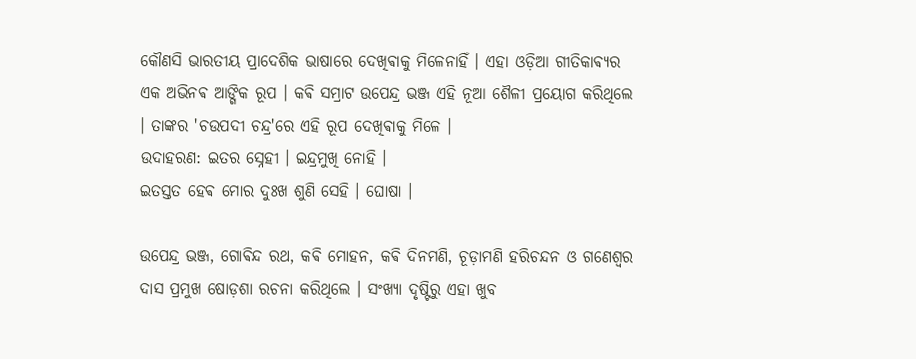କୌଣସି ଭାରତୀୟ ପ୍ରାଦେଶିକ ଭାଷାରେ ଦେଖିଵାକୁ ମିଳେନାହିଁ । ଏହା ଓଡ଼ିଆ ଗୀତିକାଵ୍ୟର ଏକ ଅଭିନଵ ଆଙ୍ଗିକ ରୂପ । କଵି ସମ୍ରାଟ ଉପେନ୍ଦ୍ର ଭଞ୍ଜ ଏହି ନୂଆ ଶୈଳୀ ପ୍ରୟୋଗ କରିଥିଲେ । ତାଙ୍କର 'ଚଉପଦୀ ଚନ୍ଦ୍ର'ରେ ଏହି ରୂପ ଦେଖିଵାକୁ ମିଳେ ।
ଉଦାହରଣ: ଇତର ସ୍ନେହୀ । ଇନ୍ଦ୍ରମୁଖି ନୋହି ।
ଇତସ୍ତତ ହେଵ ମୋର ଦୁଃଖ ଶୁଣି ସେହି । ଘୋଷା ।

ଉପେନ୍ଦ୍ର ଭଞ୍ଜ, ଗୋଵିନ୍ଦ ରଥ, କଵି ମୋହନ, କଵି ଦିନମଣି, ଚୂଡ଼ାମଣି ହରିଚନ୍ଦନ ଓ ଗଣେଶ୍ବର ଦାସ ପ୍ରମୁଖ ଷୋଡ଼ଶା ରଚନା କରିଥିଲେ । ସଂଖ୍ୟା ଦୃଷ୍ଟିରୁ ଏହା ଖୁବ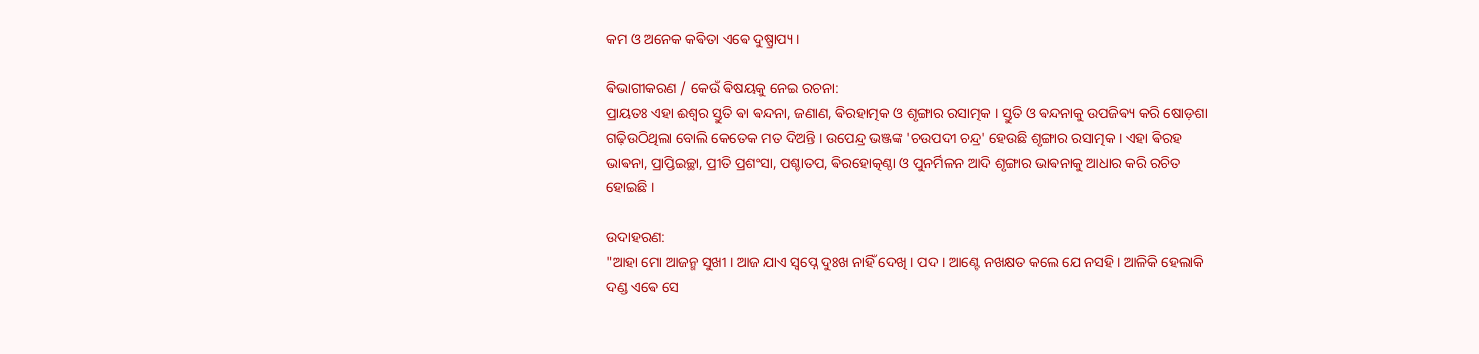କମ ଓ ଅନେକ କଵିତା ଏଵେ ଦୁଷ୍ପ୍ରାପ୍ୟ ।

ଵିଭାଗୀକରଣ / କେଉଁ ଵିଷୟକୁ ନେଇ ରଚନା:
ପ୍ରାୟତଃ ଏହା ଈଶ୍ୱର ସ୍ତୁତି ଵା ଵନ୍ଦନା, ଜଣାଣ, ଵିରହାତ୍ମକ ଓ ଶୃଙ୍ଗାର ରସାତ୍ମକ । ସ୍ତୁତି ଓ ଵନ୍ଦନାକୁ ଉପଜିଵ୍ୟ କରି ଷୋଡ଼ଶା ଗଢ଼ିଉଠିଥିଲା ବୋଲି କେତେକ ମତ ଦିଅନ୍ତି । ଉପେନ୍ଦ୍ର ଭଞ୍ଜଙ୍କ 'ଚଉପଦୀ ଚନ୍ଦ୍ର' ହେଉଛି ଶୃଙ୍ଗାର ରସାତ୍ମକ । ଏହା ଵିରହ ଭାଵନା, ପ୍ରାପ୍ତିଇଚ୍ଛା, ପ୍ରୀତି ପ୍ରଶଂସା, ପଶ୍ଚାତପ, ଵିରହୋତ୍କଣ୍ଠା ଓ ପୁନର୍ମିଳନ ଆଦି ଶୃଙ୍ଗାର ଭାଵନାକୁ ଆଧାର କରି ରଚିତ ହୋଇଛି ।

ଉଦାହରଣ:
"ଆହା ମୋ ଆଜନ୍ମ ସୁଖୀ । ଆଜ ଯାଏ ସ୍ୱପ୍ନେ ଦୁଃଖ ନାହିଁ ଦେଖି । ପଦ । ଆଣ୍ଟେ ନଖକ୍ଷତ କଲେ ଯେ ନସହି। ଆଳିକି ହେଲାକି ଦଣ୍ଡ ଏଵେ ସେ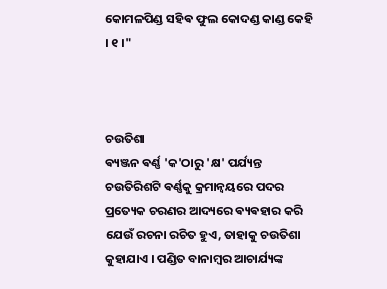କୋମଳପିଣ୍ଡ ସହିଵ ଫୁଲ କୋଦଣ୍ଡ କାଣ୍ଡ କେହି । ୧ ।"



ଚଉତିଶା
ଵ୍ୟଞ୍ଜନ ଵର୍ଣ୍ଣ 'କ'ଠାରୁ 'କ୍ଷ' ପର୍ଯ୍ୟନ୍ତ ଚଉତିରିଶଟି ଵର୍ଣ୍ଣକୁ କ୍ରମାନ୍ବୟରେ ପଦର ପ୍ରତ୍ୟେକ ଚରଣର ଆଦ୍ୟରେ ଵ୍ୟଵହାର କରି ଯେଉଁ ରଚନା ରଚିତ ହୁଏ, ତାହାକୁ ଚଉତିଶା କୁହାଯାଏ । ପଣ୍ଡିତ ବାନାମ୍ବର ଆଚାର୍ଯ୍ୟଙ୍କ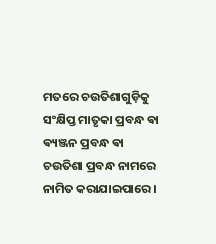ମତରେ ଚଉତିଶାଗୁଡ଼ିକୁ ସଂକ୍ଷିପ୍ତ ମାତୃକା ପ୍ରବନ୍ଧ ଵା ଵ୍ୟଞ୍ଜନ ପ୍ରବନ୍ଧ ଵା ଚଉତିଶା ପ୍ରବନ୍ଧ ନାମରେ ନାମିତ କରାଯାଇପାରେ ।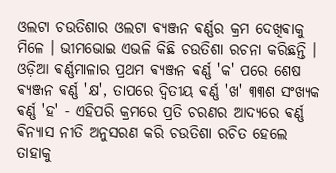ଓଲଟା ଚଉତିଶାର ଓଲଟା ଵ୍ୟଞ୍ଜନ ଵର୍ଣ୍ଣର କ୍ରମ ଦେଖିଵାକୁ ମିଳେ । ଭୀମଭୋଇ ଏଭଳି କିଛି ଚଉତିଶା ରଚନା କରିଛନ୍ତି । ଓଡ଼ିଆ ଵର୍ଣ୍ଣମାଳାର ପ୍ରଥମ ଵ୍ୟଞ୍ଜନ ଵର୍ଣ୍ଣ 'କ' ପରେ ଶେଷ ଵ୍ୟଞ୍ଜନ ଵର୍ଣ୍ଣ 'କ୍ଷ', ତାପରେ ଦ୍ଵିତୀୟ ଵର୍ଣ୍ଣ 'ଖ' ୩୩ଶ ସଂଖ୍ୟକ ଵର୍ଣ୍ଣ 'ହ' - ଏହିପରି କ୍ରମରେ ପ୍ରତି ଚରଣର ଆଦ୍ୟରେ ଵର୍ଣ୍ଣ ଵିନ୍ୟାସ ନୀତି ଅନୁସରଣ କରି ଚଉତିଶା ରଚିତ ହେଲେ ତାହାକୁ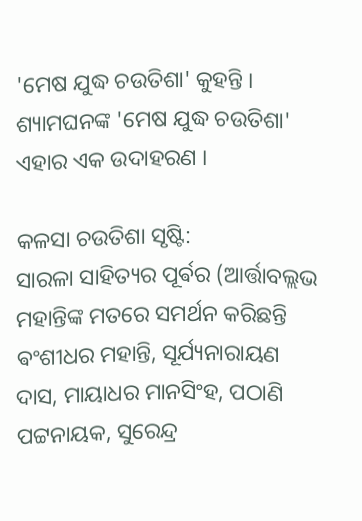'ମେଷ ଯୁଦ୍ଧ ଚଉତିଶା' କୁହନ୍ତି । ଶ୍ୟାମଘନଙ୍କ 'ମେଷ ଯୁଦ୍ଧ ଚଉତିଶା' ଏହାର ଏକ ଉଦାହରଣ ।

କଳସା ଚଉତିଶା ସୃଷ୍ଟି:
ସାରଳା ସାହିତ୍ୟର ପୂର୍ଵର (ଆର୍ତ୍ତାବଲ୍ଲଭ ମହାନ୍ତିଙ୍କ ମତରେ ସମର୍ଥନ କରିଛନ୍ତି ଵଂଶୀଧର ମହାନ୍ତି, ସୂର୍ଯ୍ୟନାରାୟଣ ଦାସ, ମାୟାଧର ମାନସିଂହ, ପଠାଣି ପଟ୍ଟନାୟକ, ସୁରେନ୍ଦ୍ର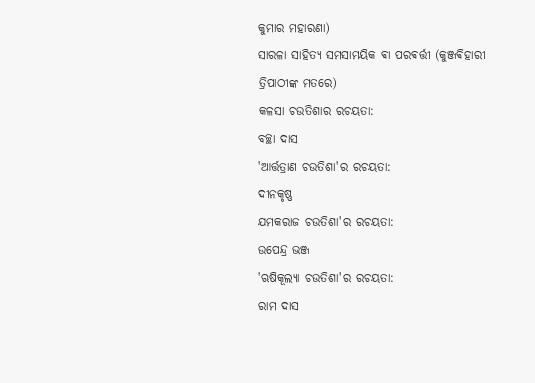କୁମାର ମହାରଣା)
ସାରଳା ସାହିତ୍ୟ ସମସାମୟିକ ଵା ପରଵର୍ତ୍ତୀ (କୁଞ୍ଜଵିହାରୀ ତ୍ରିପାଠୀଙ୍କ ମତରେ)
କଳସା ଚଉତିଶାର ରଚୟତା:
ବଚ୍ଛା ଦାସ
'ଆର୍ତ୍ତତ୍ରାଣ ଚଉତିଶା'ର ରଚୟତା:
ଦୀନକୃଷ୍ଣ
ଯମକରାଜ ଚଉତିଶା'ର ରଚୟତା:
ଉପେନ୍ଦ୍ର ଭଞ୍ଜ
'ଋଷିକୂଲ୍ୟା ଚଉତିଶା'ର ରଚୟତା:
ରାମ ଦାସ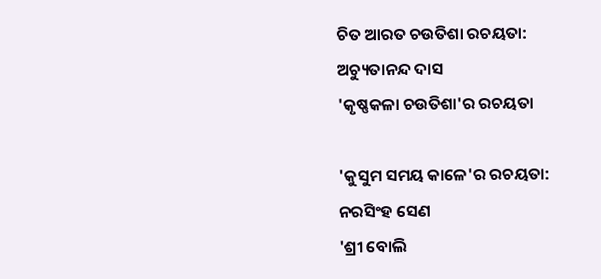ଚିତ ଆରତ ଚଉତିଶା ରଚୟତା:
ଅଚ୍ୟୁତାନନ୍ଦ ଦାସ
'କୃଷ୍ଣକଳା ଚଉତିଶା'ର ରଚୟତା

'କୁସୁମ ସମୟ କାଳେ'ର ରଚୟତା:
ନରସିଂହ ସେଣ
'ଶ୍ରୀ ବୋଲି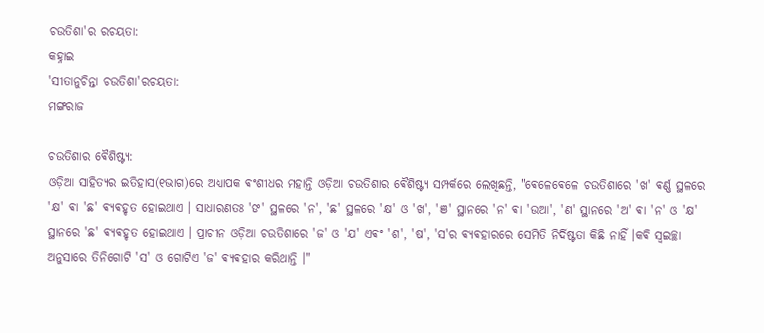ଚଉତିଶା'ର ରଚୟତା:
କହ୍ନାଇ
'ସୀତାନୁଚିନ୍ତା ଚଉତିଶା'ରଚୟତା:
ମଙ୍ଗରାଜ

ଚଉତିଶାର ଵୈଶିଷ୍ଟ୍ୟ:
ଓଡ଼ିଆ ସାହିତ୍ୟର ଇତିହାସ(୧ଭାଗ)ରେ ଅଧ୍ୟାପକ ଵଂଶୀଧର ମହାନ୍ତି ଓଡ଼ିଆ ଚଉତିଶାର ଵୈଶିଷ୍ଟ୍ୟ ସମ୍ପର୍କରେ ଲେଖିଛନ୍ତି, "ଵେଳେଵେଳେ ଚଉତିଶାରେ 'ଖ' ଵର୍ଣ୍ଣ ସ୍ଥଳରେ 'କ୍ଷ' ଵା 'ଛ' ଵ୍ୟଵହୃତ ହୋଇଥାଏ । ସାଧାରଣତଃ 'ଙ' ସ୍ଥଳରେ 'ନ', 'ଛ' ସ୍ଥଳରେ 'କ୍ଷ' ଓ 'ଖ', 'ଞ' ସ୍ଥାନରେ 'ନ' ଵା 'ଉଆ', 'ଣ' ସ୍ଥାନରେ 'ଅ' ଵା 'ନ' ଓ 'କ୍ଷ' ସ୍ଥାନରେ 'ଛ' ଵ୍ୟଵହୃତ ହୋଇଥାଏ । ପ୍ରାଚୀନ ଓଡ଼ିଆ ଚଉତିଶାରେ 'ଜ' ଓ 'ଯ' ଏଵଂ 'ଶ', 'ଷ', 'ସ'ର ଵ୍ୟଵହାରରେ ସେମିତି ନିର୍ଦିଷ୍ଟତା କିଛି ନାହିଁ ।କଵି ସ୍ଵଇଚ୍ଛା ଅନୁସାରେ ତିନିଗୋଟି 'ସ' ଓ ଗୋଟିଏ 'ଜ' ଵ୍ୟଵହାର କରିଥାନ୍ତି ।"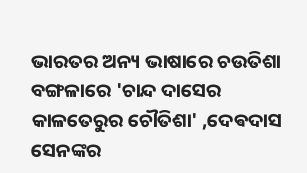ଭାରତର ଅନ୍ୟ ଭାଷାରେ ଚଉତିଶା
ବଙ୍ଗଳାରେ 'ଚାନ୍ଦ ଦାସେର କାଳତେରୁର ଚୌତିଶା' ,ଦେଵଦାସ ସେନଙ୍କର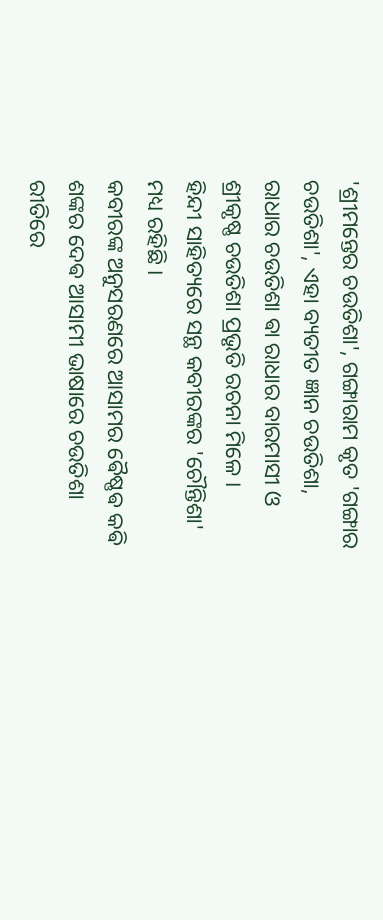'ଶ୍ରୀମନ୍ତେର ଚଉତିଶା', ଗଙ୍ଗାରାମ କୃତ 'ଗଙ୍ଗାର ଚଉତିଶା', ଏହା ବ୍ୟତୀତ ଜ୍ଞାନ ଚଉତିଶା, ରାଧାର ଚଉତିଶା ଵା ରାଧାର ବାରମାସୀ ଓ ଶ୍ରୀକୃଷ୍ଣ ଚଉତିଶା ପ୍ରଭୃତି ରଚନା ମିଳେ ।
ହିନ୍ଦୀ ସାହିତ୍ୟରେ ସନ୍ଥ କବୀରଙ୍କର 'ଚୌନ୍ତିଶା' ମଧ୍ୟ ରହିଛି ।
କବୀରଙ୍କ ଅନୁସରଣରେ ଆସାମର ଵୈଷ୍ଣଵ କଵି ଶଙ୍କର ଦେଵ ଆସାମୀ ଭାଷାରେ ଚଉତିଶା ରୀତିରେ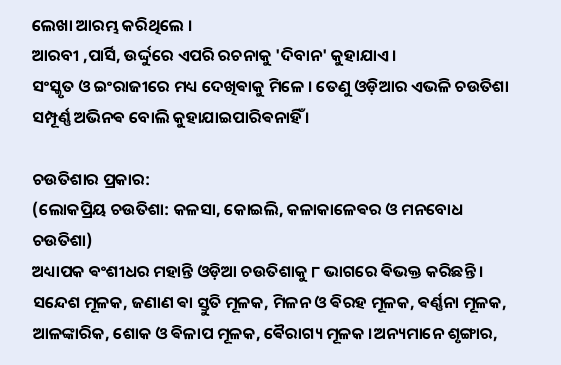ଲେଖା ଆରମ୍ଭ କରିଥିଲେ ।
ଆରବୀ ,ପାର୍ସି, ଉର୍ଦ୍ଦୁରେ ଏପରି ରଚନାକୁ 'ଦିବାନ' କୁହାଯାଏ ।
ସଂସ୍କୃତ ଓ ଇଂରାଜୀରେ ମଧ୍ୟ ଦେଖିଵାକୁ ମିଳେ । ତେଣୁ ଓଡ଼ିଆର ଏଭଳି ଚଉତିଶା ସମ୍ପୂର୍ଣ୍ଣ ଅଭିନଵ ବୋଲି କୁହାଯାଇପାରିଵନାହିଁ ।

ଚଉତିଶାର ପ୍ରକାର:
(ଲୋକପ୍ରିୟ ଚଉତିଶା: କଳସା, କୋଇଲି, କଳାକାଳେଵର ଓ ମନବୋଧ ଚଉତିଶା)
ଅଧ୍ୟାପକ ଵଂଶୀଧର ମହାନ୍ତି ଓଡ଼ିଆ ଚଉତିଶାକୁ ୮ ଭାଗରେ ଵିଭକ୍ତ କରିଛନ୍ତି । ସନ୍ଦେଶ ମୂଳକ, ଜଣାଣ ଵା ସ୍ତୁତି ମୂଳକ, ମିଳନ ଓ ଵିରହ ମୂଳକ, ଵର୍ଣ୍ଣନା ମୂଳକ, ଆଳଙ୍କାରିକ, ଶୋକ ଓ ଵିଳାପ ମୂଳକ, ଵୈରାଗ୍ୟ ମୂଳକ ।ଅନ୍ୟମାନେ ଶୃଙ୍ଗାର,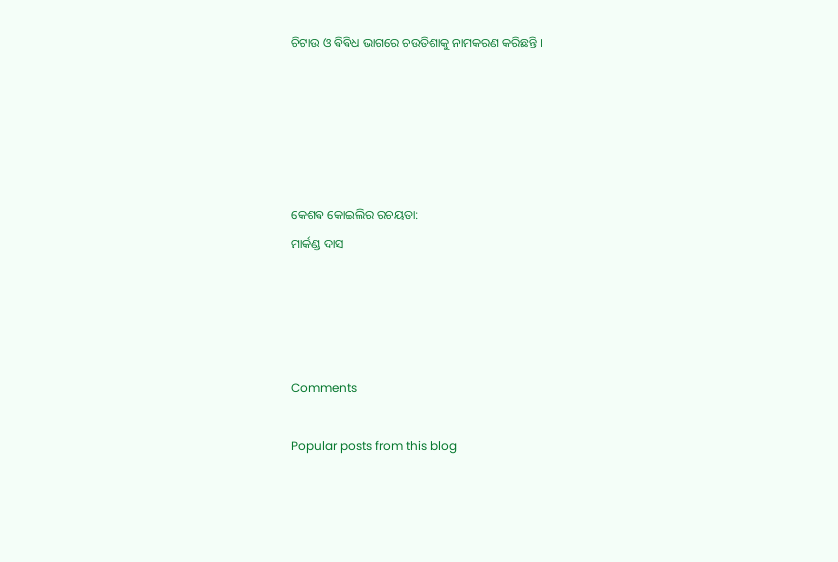ଚିଟାଉ ଓ ଵିଵିଧ ଭାଗରେ ଚଉତିଶାକୁ ନାମକରଣ କରିଛନ୍ତି ।





କେଶଵ କୋଇଲିର ରଚୟତା:
ମାର୍କଣ୍ଡ ଦାସ




Comments

Popular posts from this blog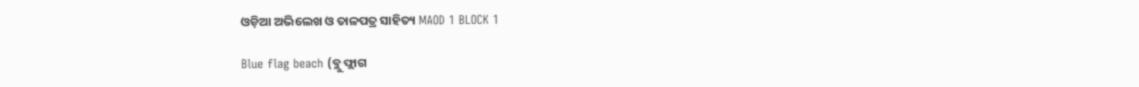ଓଡ଼ିଆ ଅଭିଲେଖ ଓ ତାଳପତ୍ର ସାହିତ୍ୟ MAOD 1 BLOCK 1

Blue flag beach (ବ୍ଲୁ ଫ୍ଲାଗ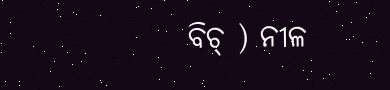ବିଚ୍ ) ନୀଳ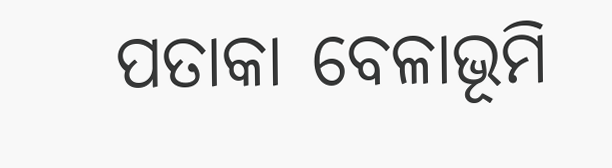ପତାକା ବେଳାଭୂମି